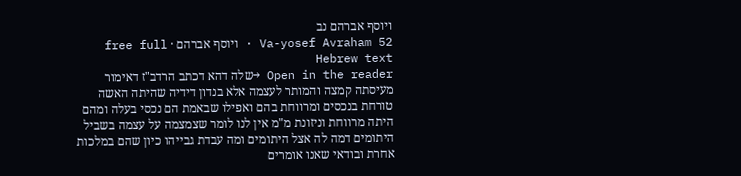ויוסף אברהם נב
Va-yosef Avraham 52 · ויוסף אברהם · free full Hebrew text
Open in the reader →שלה דהא דכתב הרדב"ז דאימור מעיסתה קמצה והמותר לעצמה אלא בנדון דידיה שהיתה האשה טורחת בנכסים ומרווחת בהם ואפילו שבאמת הם נכסי בעלה ומהם היתה מרווחת וניזונת מ"מ אין לנו לומר שצמצמה על עצמה בשביל היתומים דמה לה אצל היתומים ומה עבדת גבייהו כיון שהם במלכות אחרת ובודאי שאנו אומרים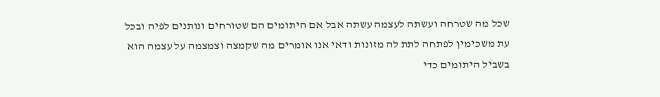שכל מה שטרחה ועשתה לעצמה עשתה אבל אם היתומים הם שטורחים ונותנים לפיה ובכל עת משכימין לפתחה לתת לה מזונות ודאי אנו אומרים מה שקמצה וצמצמה על עצמה הוא בשביל היתומים כדי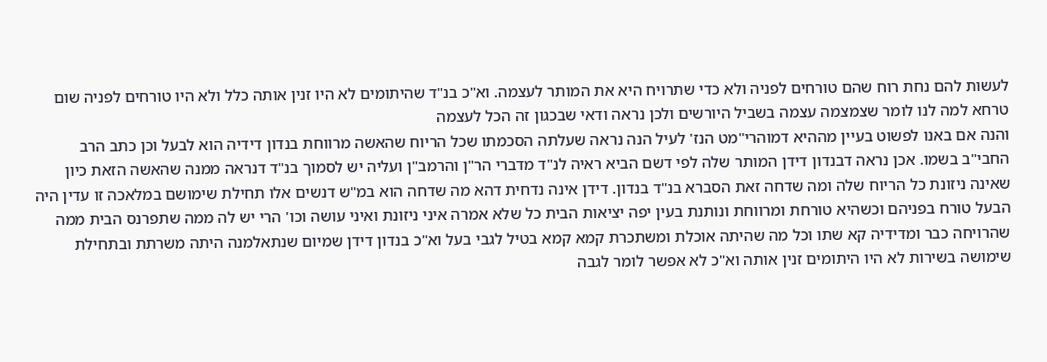לעשות להם נחת רוח שהם טורחים לפניה ולא כדי שתרויח היא את המותר לעצמה. וא"כ בנ"ד שהיתומים לא היו זנין אותה כלל ולא היו טורחים לפניה שום טרחא למה לנו לומר שצמצמה עצמה בשביל היורשים ולכן נראה ודאי שבכגון זה הכל לעצמה
והנה אם באנו לפשוט בעיין מההיא דמוהרי"מט הנז' לעיל הנה נראה שעלתה הסכמתו שכל הריוח שהאשה מרווחת בנדון דידיה הוא לבעל וכן כתב הרב החבי"ב בשמו. אכן נראה דבנדון דידן המותר שלה לפי דשם הביא ראיה לנ"ד מדברי הר"ן והרמב"ן ועליה יש לסמוך בנ"ד דנראה ממנה שהאשה הזאת כיון שאינה ניזונת כל הריוח שלה ומה שדחה זאת הסברא בנ"ד בנדון. דידן אינה נדחית דהא מה שדחה הוא במ"ש דנשים אלו תחילת שימושם במלאכה זו עדין היה הבעל טורח בפניהם וכשהיא טורחת ומרווחת ונותנת בעין יפה יציאות הבית כל שלא אמרה איני ניזונת ואיני עושה וכו' הרי יש לה ממה שתפרנס הבית ממה שהרויחה כבר ומדידיה קא שתו וכל מה שהיתה אוכלת ומשתכרת קמא קמא בטיל לגבי בעל וא"כ בנדון דידן שמיום שנתאלמנה היתה משרתת ובתחילת שימושה בשירות לא היו היתומים זנין אותה וא"כ לא אפשר לומר לגבה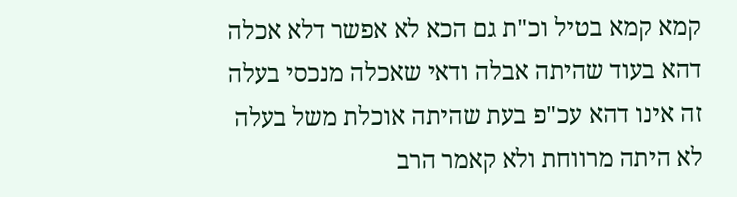קמא קמא בטיל וכ"ת גם הכא לא אפשר דלא אכלה דהא בעוד שהיתה אבלה ודאי שאכלה מנכסי בעלה זה אינו דהא עכ"פ בעת שהיתה אוכלת משל בעלה לא היתה מרווחת ולא קאמר הרב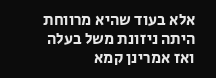אלא בעוד שהיא מרווחת היתה ניזונת משל בעלה ואז אמרינן קמא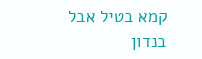קמא בטיל אבל בנדון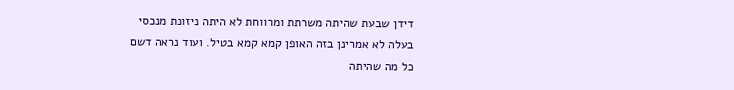דידן שבעת שהיתה משרתת ומרווחת לא היתה ניזונת מנכסי בעלה לא אמרינן בזה האופן קמא קמא בטיל. ועוד נראה דשם כל מה שהיתה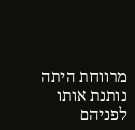מרווחת היתה נותנת אותו לפניהם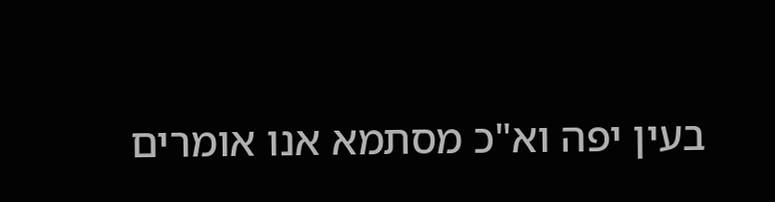בעין יפה וא"כ מסתמא אנו אומרים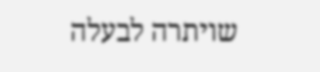שויתרה לבעלה